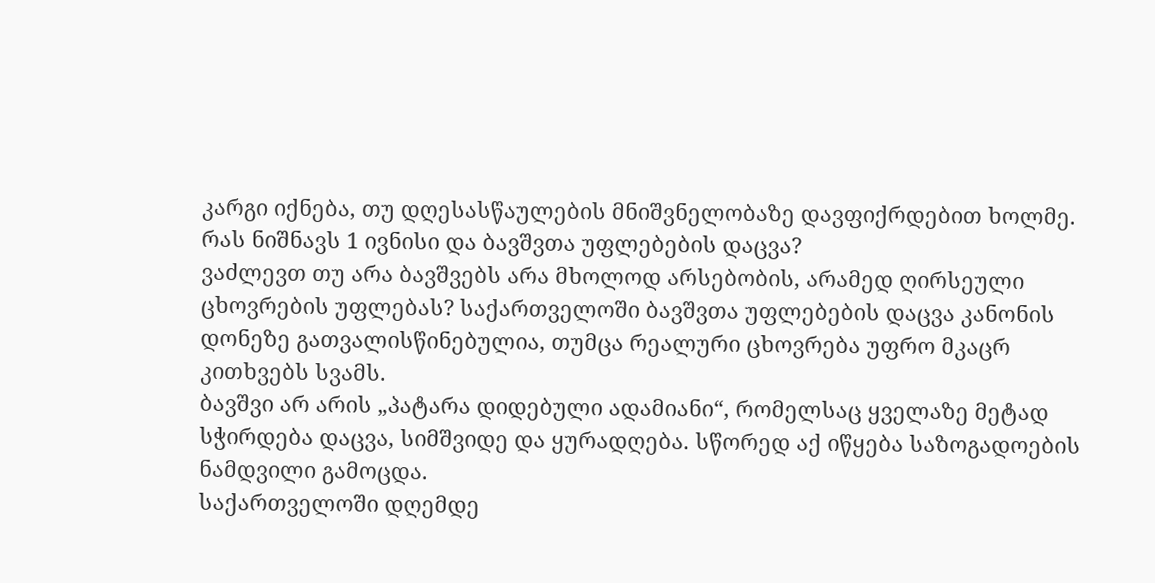კარგი იქნება, თუ დღესასწაულების მნიშვნელობაზე დავფიქრდებით ხოლმე. რას ნიშნავს 1 ივნისი და ბავშვთა უფლებების დაცვა?
ვაძლევთ თუ არა ბავშვებს არა მხოლოდ არსებობის, არამედ ღირსეული ცხოვრების უფლებას? საქართველოში ბავშვთა უფლებების დაცვა კანონის დონეზე გათვალისწინებულია, თუმცა რეალური ცხოვრება უფრო მკაცრ კითხვებს სვამს.
ბავშვი არ არის „პატარა დიდებული ადამიანი“, რომელსაც ყველაზე მეტად სჭირდება დაცვა, სიმშვიდე და ყურადღება. სწორედ აქ იწყება საზოგადოების ნამდვილი გამოცდა.
საქართველოში დღემდე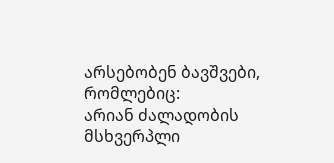არსებობენ ბავშვები, რომლებიც:
არიან ძალადობის მსხვერპლი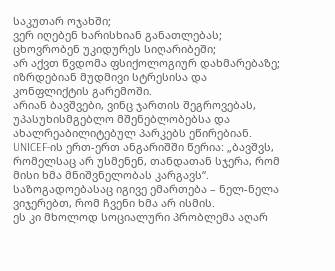საკუთარ ოჯახში;
ვერ იღებენ ხარისხიან განათლებას;
ცხოვრობენ უკიდურეს სიღარიბეში;
არ აქვთ წვდომა ფსიქოლოგიურ დახმარებაზე;
იზრდებიან მუდმივი სტრესისა და კონფლიქტის გარემოში.
არიან ბავშვები, ვინც ჯართის შეგროვებას, უპასუხისმგებლო მშენებლობებსა და ახალრეაბილიტებულ პარკებს ეწირებიან.
UNICEF-ის ერთ-ერთ ანგარიშში წერია: „ბავშვს, რომელსაც არ უსმენენ, თანდათან სჯერა, რომ მისი ხმა მნიშვნელობას კარგავს“. საზოგადოებასაც იგივე ემართება – ნელ-ნელა ვიჯერებთ, რომ ჩვენი ხმა არ ისმის.
ეს კი მხოლოდ სოციალური პრობლემა აღარ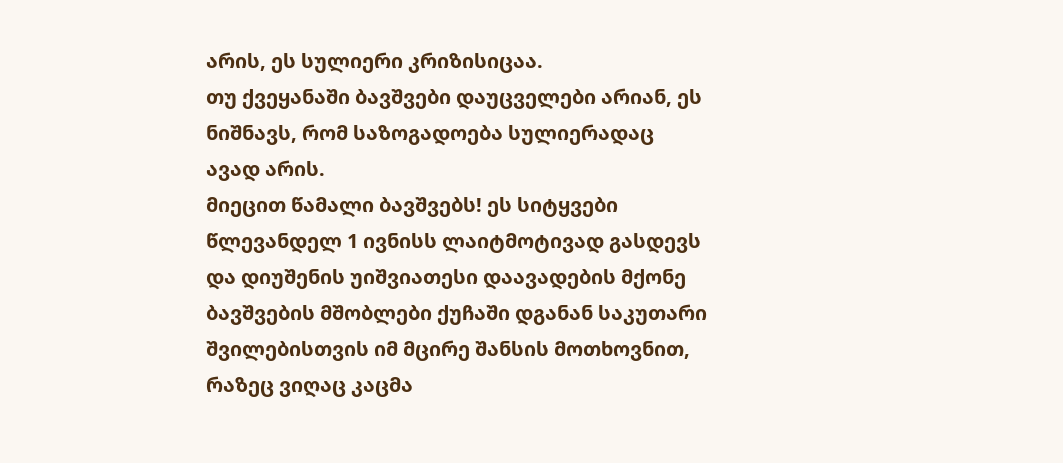არის, ეს სულიერი კრიზისიცაა.
თუ ქვეყანაში ბავშვები დაუცველები არიან, ეს ნიშნავს, რომ საზოგადოება სულიერადაც ავად არის.
მიეცით წამალი ბავშვებს! ეს სიტყვები წლევანდელ 1 ივნისს ლაიტმოტივად გასდევს და დიუშენის უიშვიათესი დაავადების მქონე ბავშვების მშობლები ქუჩაში დგანან საკუთარი შვილებისთვის იმ მცირე შანსის მოთხოვნით, რაზეც ვიღაც კაცმა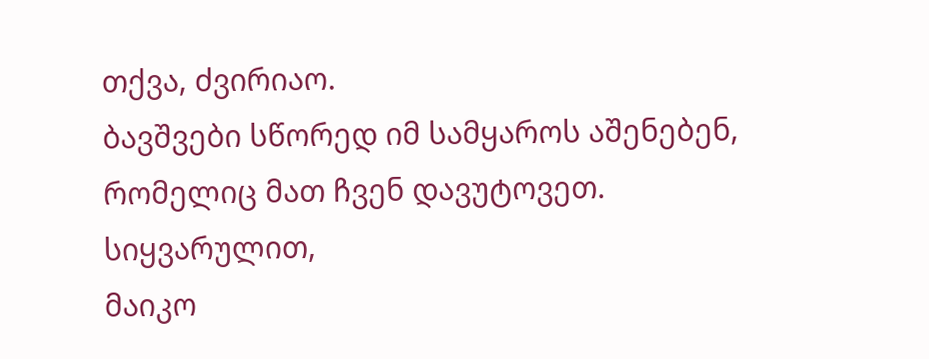თქვა, ძვირიაო.
ბავშვები სწორედ იმ სამყაროს აშენებენ, რომელიც მათ ჩვენ დავუტოვეთ.
სიყვარულით,
მაიკო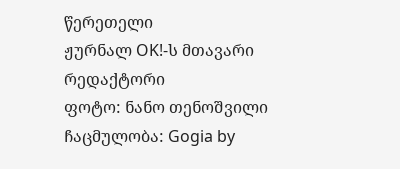წერეთელი
ჟურნალ OK!-ს მთავარი რედაქტორი
ფოტო: ნანო თენოშვილი
ჩაცმულობა: Gogia by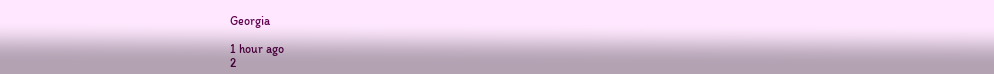Georgia

1 hour ago
2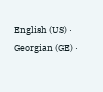English (US) ·
Georgian (GE) ·